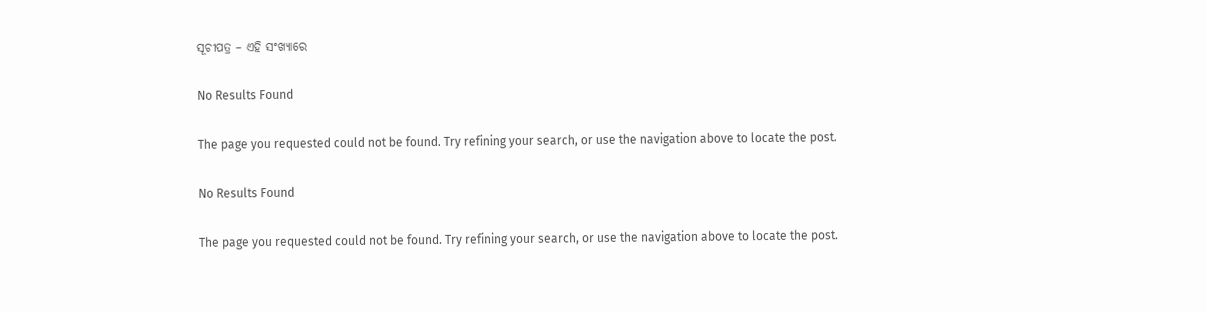ସୂଚୀପତ୍ର – ଏହି ସଂଖ୍ୟାରେ

No Results Found

The page you requested could not be found. Try refining your search, or use the navigation above to locate the post.

No Results Found

The page you requested could not be found. Try refining your search, or use the navigation above to locate the post.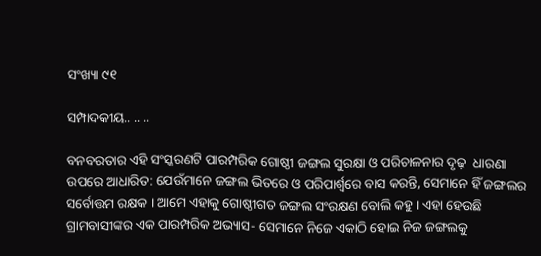ସଂଖ୍ୟା ୯୧

ସମ୍ପାଦକୀୟ.. .. ..

ବନବରତାର ଏହି ସଂସ୍କରଣଟି ପାରମ୍ପରିକ ଗୋଷ୍ଠୀ ଜଙ୍ଗଲ ସୁରକ୍ଷା ଓ ପରିଚାଳନାର ଦୃଢ଼  ଧାରଣା ଉପରେ ଆଧାରିତ: ଯେଉଁମାନେ ଜଙ୍ଗଲ ଭିତରେ ଓ ପରିପାର୍ଶ୍ୱରେ ବାସ କରନ୍ତି, ସେମାନେ ହିଁ ଜଙ୍ଗଲର ସର୍ବୋତ୍ତମ ରକ୍ଷକ । ଆମେ ଏହାକୁ ଗୋଷ୍ଠୀଗତ ଜଙ୍ଗଲ ସଂରକ୍ଷଣ ବୋଲି କହୁ । ଏହା ହେଉଛି ଗ୍ରାମବାସୀଙ୍କର ଏକ ପାରମ୍ପରିକ ଅଭ୍ୟାସ- ସେମାନେ ନିଜେ ଏକାଠି ହୋଇ ନିଜ ଜଙ୍ଗଲକୁ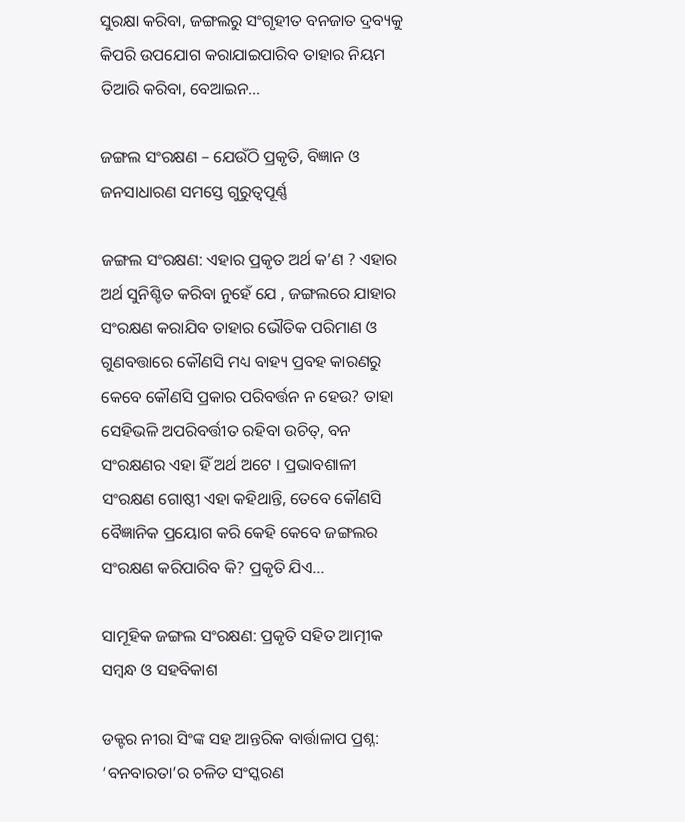ସୁରକ୍ଷା କରିବା, ଜଙ୍ଗଲରୁ ସଂଗୃହୀତ ବନଜାତ ଦ୍ରବ୍ୟକୁ କିପରି ଉପଯୋଗ କରାଯାଇପାରିବ ତାହାର ନିୟମ ତିଆରି କରିବା, ବେଆଇନ...

ଜଙ୍ଗଲ ସଂରକ୍ଷଣ – ଯେଉଁଠି ପ୍ରକୃତି, ବିଜ୍ଞାନ ଓ ଜନସାଧାରଣ ସମସ୍ତେ ଗୁରୁତ୍ୱପୂର୍ଣ୍ଣ

ଜଙ୍ଗଲ ସଂରକ୍ଷଣ: ଏହାର ପ୍ରକୃତ ଅର୍ଥ କ’ଣ ? ଏହାର ଅର୍ଥ ସୁନିଶ୍ଚିତ କରିବା ନୁହେଁ ଯେ , ଜଙ୍ଗଲରେ ଯାହାର ସଂରକ୍ଷଣ କରାଯିବ ତାହାର ଭୌତିକ ପରିମାଣ ଓ ଗୁଣବତ୍ତାରେ କୌଣସି ମଧ୍ୟ ବାହ୍ୟ ପ୍ରବହ କାରଣରୁ କେବେ କୌଣସି ପ୍ରକାର ପରିବର୍ତ୍ତନ ନ ହେଉ? ତାହା ସେହିଭଳି ଅପରିବର୍ତ୍ତୀତ ରହିବା ଉଚିତ୍, ବନ ସଂରକ୍ଷଣର ଏହା ହିଁ ଅର୍ଥ ଅଟେ । ପ୍ରଭାବଶାଳୀ ସଂରକ୍ଷଣ ଗୋଷ୍ଠୀ ଏହା କହିଥାନ୍ତି, ତେବେ କୌଣସି ବୈଜ୍ଞାନିକ ପ୍ରୟୋଗ କରି କେହି କେବେ ଜଙ୍ଗଲର ସଂରକ୍ଷଣ କରିପାରିବ କି? ପ୍ରକୃତି ଯିଏ...

ସାମୂହିକ ଜଙ୍ଗଲ ସଂରକ୍ଷଣ: ପ୍ରକୃତି ସହିତ ଆତ୍ମୀକ ସମ୍ବନ୍ଧ ଓ ସହବିକାଶ

ଡକ୍ଟର ନୀରା ସିଂଙ୍କ ସହ ଆନ୍ତରିକ ବାର୍ତ୍ତାଳାପ ପ୍ରଶ୍ନ: ‘ବନବାରତା’ର ଚଳିତ ସଂସ୍କରଣ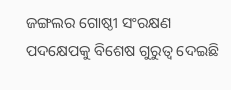ଜଙ୍ଗଲର ଗୋଷ୍ଠୀ ସଂରକ୍ଷଣ ପଦକ୍ଷେପକୁ ବିଶେଷ ଗୁରୁତ୍ୱ ଦେଇଛି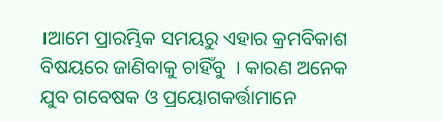।ଆମେ ପ୍ରାରମ୍ଭିକ ସମୟରୁ ଏହାର କ୍ରମବିକାଶ ବିଷୟରେ ଜାଣିବାକୁ ଚାହିଁବୁ  । କାରଣ ଅନେକ ଯୁବ ଗବେଷକ ଓ ପ୍ରୟୋଗକର୍ତ୍ତାମାନେ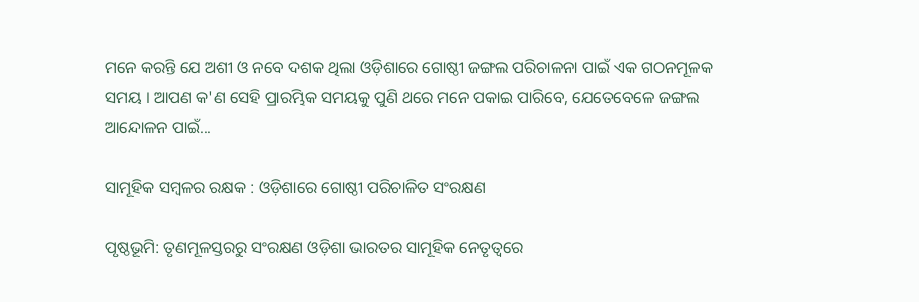ମନେ କରନ୍ତି ଯେ ଅଶୀ ଓ ନବେ ଦଶକ ଥିଲା ଓଡ଼ିଶାରେ ଗୋଷ୍ଠୀ ଜଙ୍ଗଲ ପରିଚାଳନା ପାଇଁ ଏକ ଗଠନମୂଳକ ସମୟ । ଆପଣ କ'ଣ ସେହି ପ୍ରାରମ୍ଭିକ ସମୟକୁ ପୁଣି ଥରେ ମନେ ପକାଇ ପାରିବେ, ଯେତେବେଳେ ଜଙ୍ଗଲ ଆନ୍ଦୋଳନ ପାଇଁ...

ସାମୂହିକ ସମ୍ବଳର ରକ୍ଷକ : ଓଡ଼ିଶାରେ ଗୋଷ୍ଠୀ ପରିଚାଳିତ ସଂରକ୍ଷଣ

ପୃଷ୍ଠଭୂମି: ତୃଣମୂଳସ୍ତରରୁ ସଂରକ୍ଷଣ ଓଡ଼ିଶା ଭାରତର ସାମୂହିକ ନେତୃତ୍ୱରେ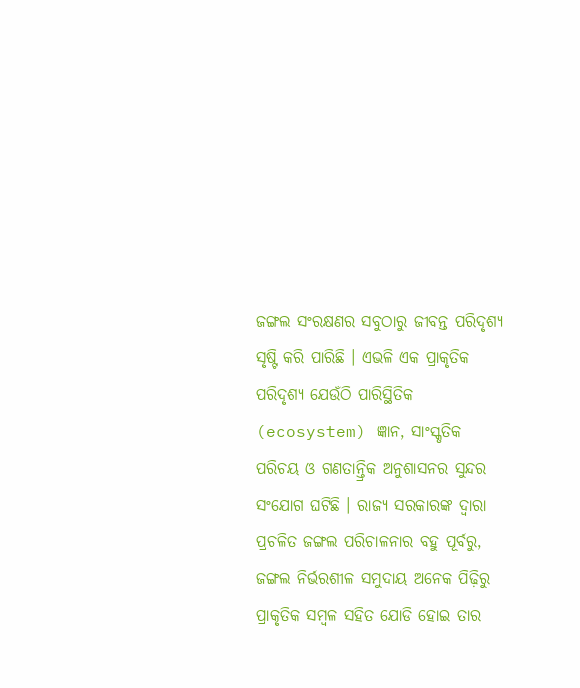ଜଙ୍ଗଲ ସଂରକ୍ଷଣର ସବୁଠାରୁ ଜୀବନ୍ତ ପରିଦୃଶ୍ୟ ସୃଷ୍ଟି କରି ପାରିଛି । ଏଭଳି ଏକ ପ୍ରାକୃତିକ ପରିଦୃଶ୍ୟ ଯେଉଁଠି ପାରିସ୍ଥିତିକ (ecosystem) ଜ୍ଞାନ, ସାଂସ୍କୃତିକ ପରିଚୟ ଓ ଗଣତାନ୍ତ୍ରିକ ଅନୁଶାସନର ସୁନ୍ଦର ସଂଯୋଗ ଘଟିଛି । ରାଜ୍ୟ ସରକାରଙ୍କ ଦ୍ୱାରା ପ୍ରଚଳିତ ଜଙ୍ଗଲ ପରିଚାଳନାର ବହୁ ପୂର୍ବରୁ, ଜଙ୍ଗଲ ନିର୍ଭରଶୀଳ ସମୁଦାୟ ଅନେକ ପିଢ଼ିରୁ ପ୍ରାକୃତିକ ସମ୍ବଳ ସହିତ ଯୋଡି ହୋଇ ତାର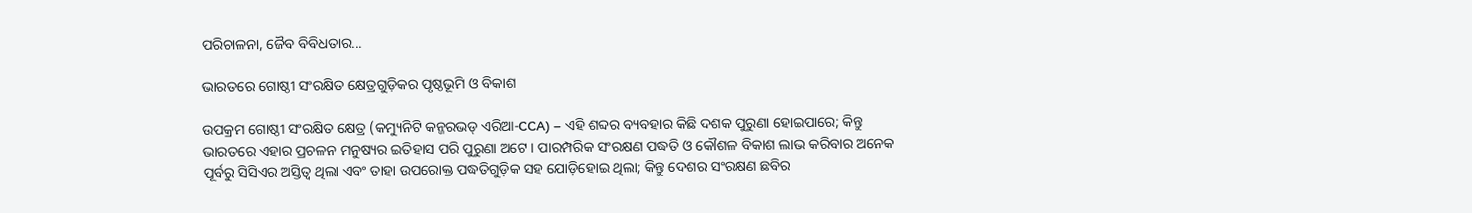ପରିଚାଳନା, ଜୈବ ବିବିଧତାର...

ଭାରତରେ ଗୋଷ୍ଠୀ ସଂରକ୍ଷିତ କ୍ଷେତ୍ରଗୁଡ଼ିକର ପୃଷ୍ଠଭୂମି ଓ ବିକାଶ

ଉପକ୍ରମ ଗୋଷ୍ଠୀ ସଂରକ୍ଷିତ କ୍ଷେତ୍ର (କମ୍ୟୁନିଟି କନ୍ଜରଭଡ୍ ଏରିଆ-CCA) – ଏହି ଶବ୍ଦର ବ୍ୟବହାର କିଛି ଦଶକ ପୁରୁଣା ହୋଇପାରେ; କିନ୍ତୁ ଭାରତରେ ଏହାର ପ୍ରଚଳନ ମନୁଷ୍ୟର ଇତିହାସ ପରି ପୁରୁଣା ଅଟେ । ପାରମ୍ପରିକ ସଂରକ୍ଷଣ ପଦ୍ଧତି ଓ କୌଶଳ ବିକାଶ ଲାଭ କରିବାର ଅନେକ ପୂର୍ବରୁ ସିସିଏର ଅସ୍ତିତ୍ୱ ଥିଲା ଏବଂ ତାହା ଉପରୋକ୍ତ ପଦ୍ଧତିଗୁଡ଼ିକ ସହ ଯୋଡ଼ିହୋଇ ଥିଲା; କିନ୍ତୁ ଦେଶର ସଂରକ୍ଷଣ ଛବିର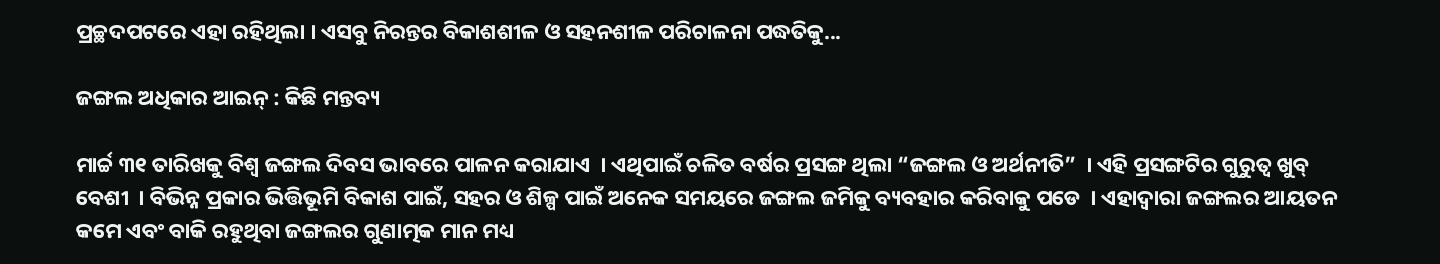ପ୍ରଚ୍ଛଦପଟରେ ଏହା ରହିଥିଲା । ଏସବୁ ନିରନ୍ତର ବିକାଶଶୀଳ ଓ ସହନଶୀଳ ପରିଚାଳନା ପଦ୍ଧତିକୁ...

ଜଙ୍ଗଲ ଅଧିକାର ଆଇନ୍ : କିଛି ମନ୍ତବ୍ୟ

ମାର୍ଚ୍ଚ ୩୧ ତାରିଖକୁ ବିଶ୍ୱ ଜଙ୍ଗଲ ଦିବସ ଭାବରେ ପାଳନ କରାଯାଏ  । ଏଥିପାଇଁ ଚଳିତ ବର୍ଷର ପ୍ରସଙ୍ଗ ଥିଲା “ଜଙ୍ଗଲ ଓ ଅର୍ଥନୀତି”  । ଏହି ପ୍ରସଙ୍ଗଟିର ଗୁରୁତ୍ୱ ଖୁବ୍ ବେଶୀ  । ବିଭିନ୍ନ ପ୍ରକାର ଭିତ୍ତିଭୂମି ବିକାଶ ପାଇଁ, ସହର ଓ ଶିଳ୍ପ ପାଇଁ ଅନେକ ସମୟରେ ଜଙ୍ଗଲ ଜମିକୁ ବ୍ୟବହାର କରିବାକୁ ପଡେ  । ଏହାଦ୍ୱାରା ଜଙ୍ଗଲର ଆୟତନ କମେ ଏବଂ ବାକି ରହୁଥିବା ଜଙ୍ଗଲର ଗୁଣାତ୍ମକ ମାନ ମଧ୍ୟ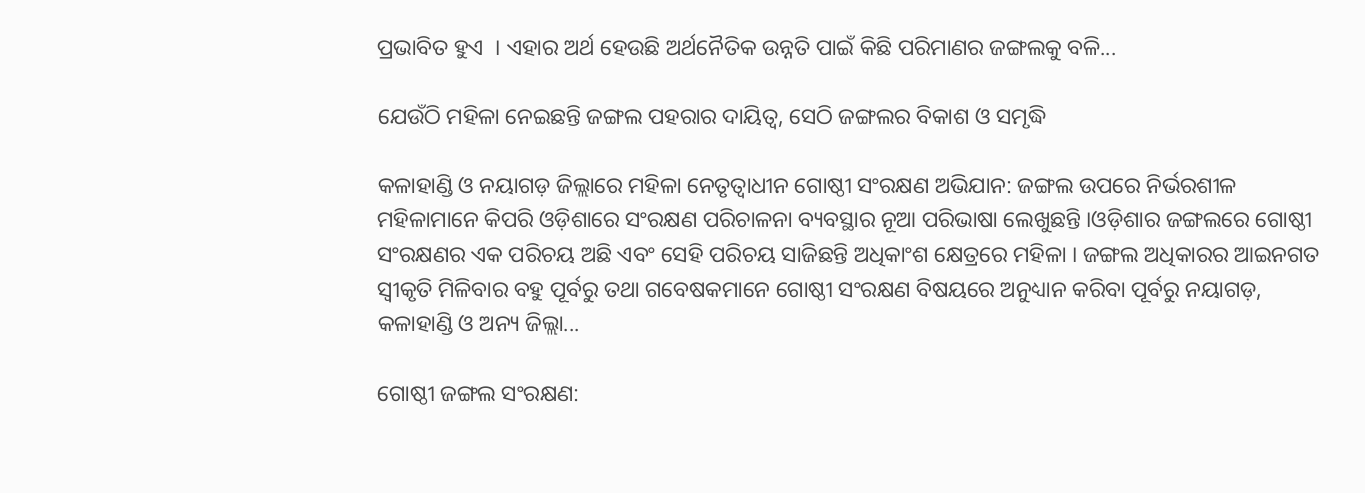ପ୍ରଭାବିତ ହୁଏ  । ଏହାର ଅର୍ଥ ହେଉଛି ଅର୍ଥନୈତିକ ଉନ୍ନତି ପାଇଁ କିଛି ପରିମାଣର ଜଙ୍ଗଲକୁ ବଳି...

ଯେଉଁଠି ମହିଳା ନେଇଛନ୍ତି ଜଙ୍ଗଲ ପହରାର ଦାୟିତ୍ୱ, ସେଠି ଜଙ୍ଗଲର ବିକାଶ ଓ ସମୃଦ୍ଧି

କଳାହାଣ୍ଡି ଓ ନୟାଗଡ଼ ଜିଲ୍ଲାରେ ମହିଳା ନେତୃତ୍ୱାଧୀନ ଗୋଷ୍ଠୀ ସଂରକ୍ଷଣ ଅଭିଯାନ: ଜଙ୍ଗଲ ଉପରେ ନିର୍ଭରଶୀଳ ମହିଳାମାନେ କିପରି ଓଡ଼ିଶାରେ ସଂରକ୍ଷଣ ପରିଚାଳନା ବ୍ୟବସ୍ଥାର ନୂଆ ପରିଭାଷା ଲେଖୁଛନ୍ତି ।ଓଡ଼ିଶାର ଜଙ୍ଗଲରେ ଗୋଷ୍ଠୀ ସଂରକ୍ଷଣର ଏକ ପରିଚୟ ଅଛି ଏବଂ ସେହି ପରିଚୟ ସାଜିଛନ୍ତି ଅଧିକାଂଶ କ୍ଷେତ୍ରରେ ମହିଳା । ଜଙ୍ଗଲ ଅଧିକାରର ଆଇନଗତ ସ୍ୱୀକୃତି ମିଳିବାର ବହୁ ପୂର୍ବରୁ ତଥା ଗବେଷକମାନେ ଗୋଷ୍ଠୀ ସଂରକ୍ଷଣ ବିଷୟରେ ଅନୁଧ୍ୟାନ କରିବା ପୂର୍ବରୁ ନୟାଗଡ଼, କଳାହାଣ୍ଡି ଓ ଅନ୍ୟ ଜିଲ୍ଲା...

ଗୋଷ୍ଠୀ ଜଙ୍ଗଲ ସଂରକ୍ଷଣ: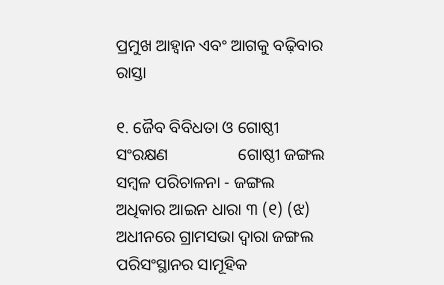ପ୍ରମୁଖ ଆହ୍ୱାନ ଏବଂ ଆଗକୁ ବଢ଼ିବାର ରାସ୍ତା

୧. ଜୈବ ବିବିଧତା ଓ ଗୋଷ୍ଠୀ ସଂରକ୍ଷଣ                 ଗୋଷ୍ଠୀ ଜଙ୍ଗଲ ସମ୍ବଳ ପରିଚାଳନା - ଜଙ୍ଗଲ ଅଧିକାର ଆଇନ ଧାରା ୩ (୧) (ଝ) ଅଧୀନରେ ଗ୍ରାମସଭା ଦ୍ୱାରା ଜଙ୍ଗଲ ପରିସଂସ୍ଥାନର ସାମୂହିକ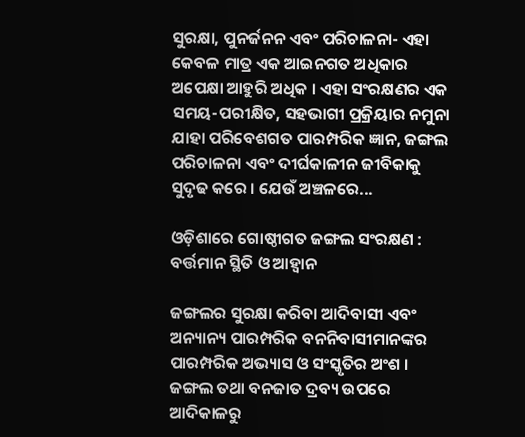ସୁରକ୍ଷା, ପୁନର୍ଜନନ ଏବଂ ପରିଚାଳନା- ଏହା କେବଳ ମାତ୍ର ଏକ ଆଇନଗତ ଅଧିକାର ଅପେକ୍ଷା ଆହୁରି ଅଧିକ । ଏହା ସଂରକ୍ଷଣର ଏକ ସମୟ-ପରୀକ୍ଷିତ, ସହଭାଗୀ ପ୍ରକ୍ରିୟାର ନମୁନା ଯାହା ପରିବେଶଗତ ପାରମ୍ପରିକ ଜ୍ଞାନ, ଜଙ୍ଗଲ ପରିଚାଳନା ଏବଂ ଦୀର୍ଘକାଳୀନ ଜୀବିକାକୁ ସୁଦୃଢ କରେ । ଯେଉଁ ଅଞ୍ଚଳରେ...

ଓଡ଼ିଶାରେ ଗୋଷ୍ଠୀଗତ ଜଙ୍ଗଲ ସଂରକ୍ଷଣ : ବର୍ତ୍ତମାନ ସ୍ଥିତି ଓ ଆହ୍ୱାନ

ଜଙ୍ଗଲର ସୁରକ୍ଷା କରିବା ଆଦିବାସୀ ଏବଂ ଅନ୍ୟାନ୍ୟ ପାରମ୍ପରିକ ବନନିବାସୀମାନଙ୍କର ପାରମ୍ପରିକ ଅଭ୍ୟାସ ଓ ସଂସ୍କୃତିର ଅଂଶ । ଜଙ୍ଗଲ ତଥା ବନଜାତ ଦ୍ରବ୍ୟ ଉପରେ ଆଦିକାଳରୁ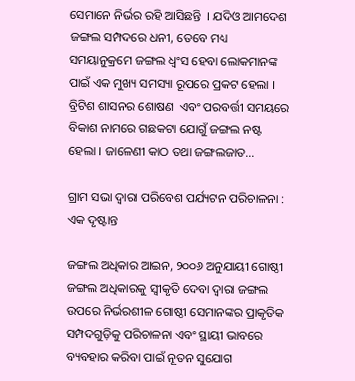ସେମାନେ ନିର୍ଭର ରହି ଆସିଛନ୍ତି  । ଯଦିଓ ଆମଦେଶ ଜଙ୍ଗଲ ସମ୍ପଦରେ ଧନୀ, ତେବେ ମଧ୍ୟ ସମୟାନୁକ୍ରମେ ଜଙ୍ଗଲ ଧ୍ୱଂସ ହେବା ଲୋକମାନଙ୍କ ପାଇଁ ଏକ ମୁଖ୍ୟ ସମସ୍ୟା ରୂପରେ ପ୍ରକଟ ହେଲା । ବ୍ରିଟିଶ ଶାସନର ଶୋଷଣ  ଏବଂ ପରବର୍ତ୍ତୀ ସମୟରେ ବିକାଶ ନାମରେ ଗଛକଟା ଯୋଗୁଁ ଜଙ୍ଗଲ ନଷ୍ଟ ହେଲା । ଜାଳେଣୀ କାଠ ତଥା ଜଙ୍ଗଲଜାତ...

ଗ୍ରାମ ସଭା ଦ୍ୱାରା ପରିବେଶ ପର୍ଯ୍ୟଟନ ପରିଚାଳନା : ଏକ ଦୃଷ୍ଟାନ୍ତ

ଜଙ୍ଗଲ ଅଧିକାର ଆଇନ, ୨୦୦୬ ଅନୁଯାୟୀ ଗୋଷ୍ଠୀ ଜଙ୍ଗଲ ଅଧିକାରକୁ ସ୍ୱୀକୃତି ଦେବା ଦ୍ୱାରା ଜଙ୍ଗଲ ଉପରେ ନିର୍ଭରଶୀଳ ଗୋଷ୍ଠୀ ସେମାନଙ୍କର ପ୍ରାକୃତିକ ସମ୍ପଦଗୁଡ଼ିକୁ ପରିଚାଳନା ଏବଂ ସ୍ଥାୟୀ ଭାବରେ ବ୍ୟବହାର କରିବା ପାଇଁ ନୂତନ ସୁଯୋଗ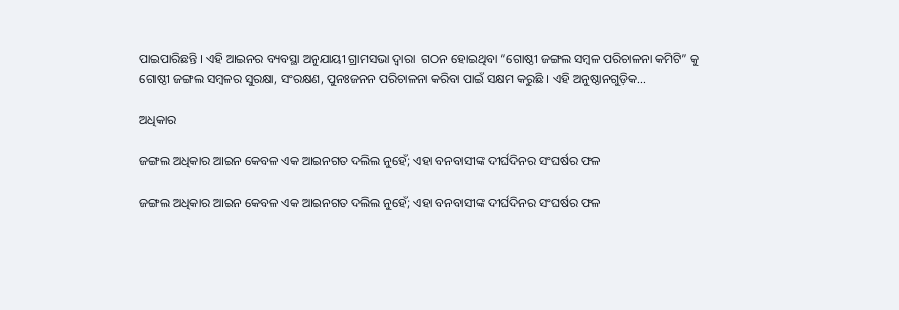ପାଇପାରିଛନ୍ତି । ଏହି ଆଇନର ବ୍ୟବସ୍ଥା ଅନୁଯାୟୀ ଗ୍ରାମସଭା ଦ୍ୱାରା  ଗଠନ ହୋଇଥିବା “ଗୋଷ୍ଠୀ ଜଙ୍ଗଲ ସମ୍ବଳ ପରିଚାଳନା କମିଟି” କୁ ଗୋଷ୍ଠୀ ଜଙ୍ଗଲ ସମ୍ବଳର ସୁରକ୍ଷା, ସଂରକ୍ଷଣ, ପୁନଃଜନନ ପରିଚାଳନା କରିବା ପାଇଁ ସକ୍ଷମ କରୁଛି । ଏହି ଅନୁଷ୍ଠାନଗୁଡ଼ିକ...

ଅଧିକାର

ଜଙ୍ଗଲ ଅଧିକାର ଆଇନ କେବଳ ଏକ ଆଇନଗତ ଦଲିଲ ନୁହେଁ; ଏହା ବନବାସୀଙ୍କ ଦୀର୍ଘଦିନର ସଂଘର୍ଷର ଫଳ

ଜଙ୍ଗଲ ଅଧିକାର ଆଇନ କେବଳ ଏକ ଆଇନଗତ ଦଲିଲ ନୁହେଁ; ଏହା ବନବାସୀଙ୍କ ଦୀର୍ଘଦିନର ସଂଘର୍ଷର ଫଳ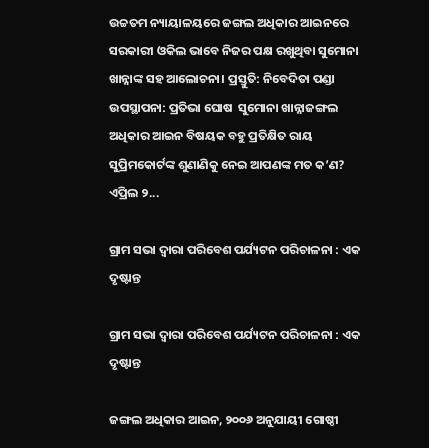ଉଚ୍ଚତମ ନ୍ୟାୟାଳୟରେ ଜଙ୍ଗଲ ଅଧିକାର ଆଇନରେ ସରକାରୀ ଓକିଲ ଭାବେ ନିଜର ପକ୍ଷ ରଖୁଥିବା ସୁମୋନା ଖାନ୍ନାଙ୍କ ସହ ଆଲୋଚନା। ପ୍ରସ୍ତୁତି: ନିବେଦିତା ପଣ୍ଡା ଉପସ୍ଥାପନା: ପ୍ରତିଭା ଘୋଷ  ସୁମୋନା ଖାନ୍ନାଜଙ୍ଗଲ ଅଧିକାର ଆଇନ ବିଷୟକ ବହୁ ପ୍ରତିକ୍ଷିତ ରାୟ ସୁପ୍ରିମକୋର୍ଟଙ୍କ ଶୁଣାଣିକୁ ନେଇ ଆପଣଙ୍କ ମତ କ’ଣ? ଏପ୍ରିଲ ୨...

ଗ୍ରାମ ସଭା ଦ୍ୱାରା ପରିବେଶ ପର୍ଯ୍ୟଟନ ପରିଚାଳନା : ଏକ ଦୃଷ୍ଟାନ୍ତ

ଗ୍ରାମ ସଭା ଦ୍ୱାରା ପରିବେଶ ପର୍ଯ୍ୟଟନ ପରିଚାଳନା : ଏକ ଦୃଷ୍ଟାନ୍ତ

ଜଙ୍ଗଲ ଅଧିକାର ଆଇନ, ୨୦୦୬ ଅନୁଯାୟୀ ଗୋଷ୍ଠୀ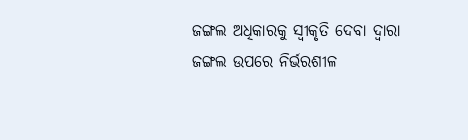ଜଙ୍ଗଲ ଅଧିକାରକୁ ସ୍ୱୀକୃତି ଦେବା ଦ୍ୱାରା ଜଙ୍ଗଲ ଉପରେ ନିର୍ଭରଶୀଳ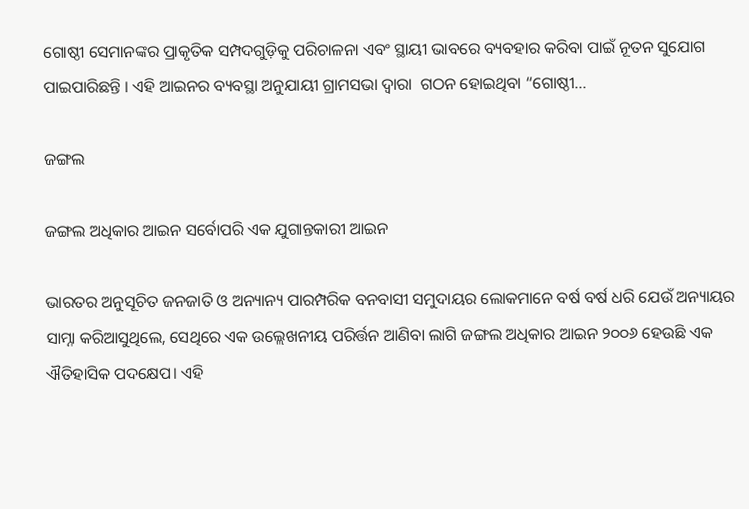ଗୋଷ୍ଠୀ ସେମାନଙ୍କର ପ୍ରାକୃତିକ ସମ୍ପଦଗୁଡ଼ିକୁ ପରିଚାଳନା ଏବଂ ସ୍ଥାୟୀ ଭାବରେ ବ୍ୟବହାର କରିବା ପାଇଁ ନୂତନ ସୁଯୋଗ ପାଇପାରିଛନ୍ତି । ଏହି ଆଇନର ବ୍ୟବସ୍ଥା ଅନୁଯାୟୀ ଗ୍ରାମସଭା ଦ୍ୱାରା  ଗଠନ ହୋଇଥିବା “ଗୋଷ୍ଠୀ...

ଜଙ୍ଗଲ

ଜଙ୍ଗଲ ଅଧିକାର ଆଇନ ସର୍ବୋପରି ଏକ ଯୁଗାନ୍ତକାରୀ ଆଇନ

ଭାରତର ଅନୁସୂଚିତ ଜନଜାତି ଓ ଅନ୍ୟାନ୍ୟ ପାରମ୍ପରିକ ବନବାସୀ ସମୁଦାୟର ଲୋକମାନେ ବର୍ଷ ବର୍ଷ ଧରି ଯେଉଁ ଅନ୍ୟାୟର ସାମ୍ନା କରିଆସୁଥିଲେ, ସେଥିରେ ଏକ ଉଲ୍ଲେଖନୀୟ ପରିର୍ତ୍ତନ ଆଣିବା ଲାଗି ଜଙ୍ଗଲ ଅଧିକାର ଆଇନ ୨୦୦୬ ହେଉଛି ଏକ ଐତିହାସିକ ପଦକ୍ଷେପ। ଏହି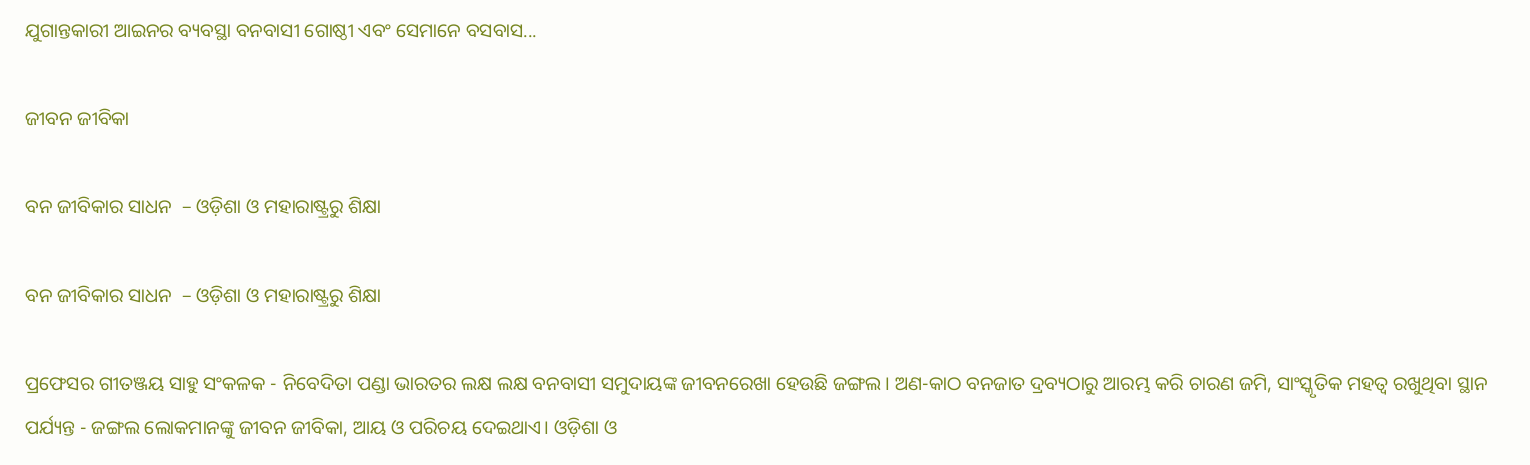ଯୁଗାନ୍ତକାରୀ ଆଇନର ବ୍ୟବସ୍ଥା ବନବାସୀ ଗୋଷ୍ଠୀ ଏବଂ ସେମାନେ ବସବାସ...

ଜୀବନ ଜୀବିକା

ବନ ଜୀବିକାର ସାଧନ  – ଓଡ଼ିଶା ଓ ମହାରାଷ୍ଟ୍ରରୁ ଶିକ୍ଷା

ବନ ଜୀବିକାର ସାଧନ  – ଓଡ଼ିଶା ଓ ମହାରାଷ୍ଟ୍ରରୁ ଶିକ୍ଷା

ପ୍ରଫେସର ଗୀତଞ୍ଜୟ ସାହୁ ସଂକଳକ - ନିବେଦିତା ପଣ୍ଡା ଭାରତର ଲକ୍ଷ ଲକ୍ଷ ବନବାସୀ ସମୁଦାୟଙ୍କ ଜୀବନରେଖା ହେଉଛି ଜଙ୍ଗଲ। ଅଣ-କାଠ ବନଜାତ ଦ୍ରବ୍ୟଠାରୁ ଆରମ୍ଭ କରି ଚାରଣ ଜମି, ସାଂସ୍କୃତିକ ମହତ୍ୱ ରଖୁଥିବା ସ୍ଥାନ ପର୍ଯ୍ୟନ୍ତ - ଜଙ୍ଗଲ ଲୋକମାନଙ୍କୁ ଜୀବନ ଜୀବିକା, ଆୟ ଓ ପରିଚୟ ଦେଇଥାଏ। ଓଡ଼ିଶା ଓ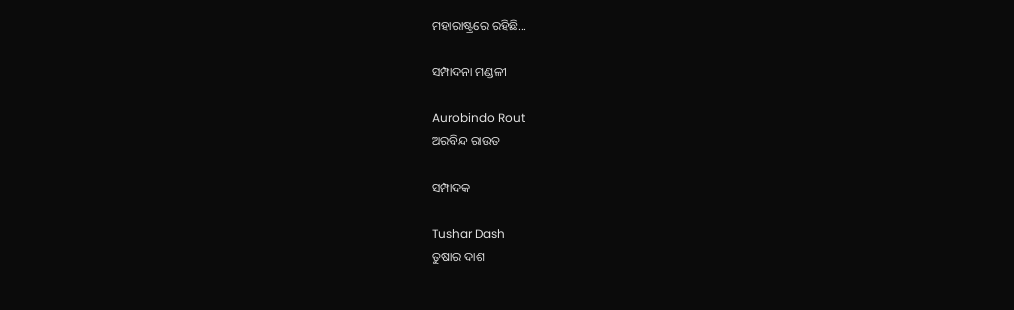ମହାରାଷ୍ଟ୍ରରେ ରହିଛି...

ସମ୍ପାଦନା ମଣ୍ଡଳୀ

Aurobindo Rout
ଅରବିନ୍ଦ ରାଉତ

ସମ୍ପାଦକ

Tushar Dash
ତୁଷାର ଦାଶ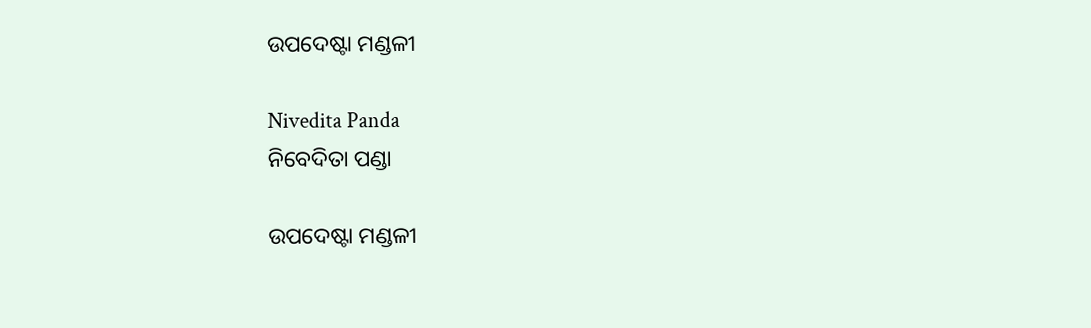ଉପଦେଷ୍ଟା ମଣ୍ଡଳୀ

Nivedita Panda
ନିବେଦିତା ପଣ୍ଡା

ଉପଦେଷ୍ଟା ମଣ୍ଡଳୀ